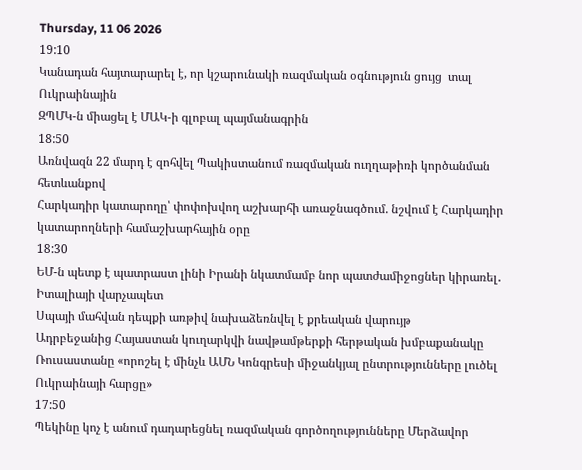Thursday, 11 06 2026
19:10
Կանադան հայտարարել է, որ կշարունակի ռազմական օգնություն ցույց  տալ Ուկրաինային
ԶՊՄԿ-ն միացել է ՄԱԿ-ի գլոբալ պայմանագրին
18:50
Առնվազն 22 մարդ է զոհվել Պակիստանում ռազմական ուղղաթիռի կործանման հետևանքով
Հարկադիր կատարողը՝ փոփոխվող աշխարհի առաջնագծում. նշվում է Հարկադիր կատարողների համաշխարհային օրը
18:30
ԵՄ-ն պետք է պատրաստ լինի Իրանի նկատմամբ նոր պատժամիջոցներ կիրառել․ Իտալիայի վարչապետ
Սպայի մահվան դեպքի առթիվ նախաձեռնվել է քրեական վարույթ
Ադրբեջանից Հայաստան կուղարկվի նավթամթերքի հերթական խմբաքանակը
Ռուսաստանը «որոշել է մինչև ԱՄՆ Կոնգրեսի միջանկյալ ընտրությունները լուծել Ուկրաինայի հարցը»
17:50
Պեկինը կոչ է անում դադարեցնել ռազմական գործողությունները Մերձավոր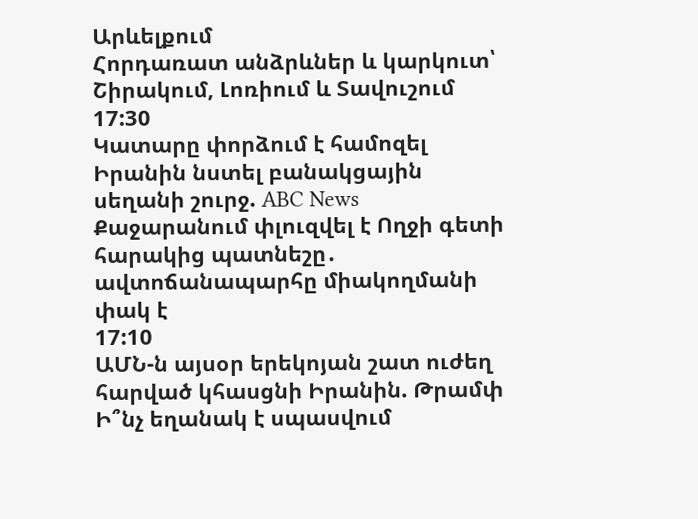Արևելքում
Հորդառատ անձրևներ և կարկուտ՝ Շիրակում, Լոռիում և Տավուշում
17:30
Կատարը փորձում է համոզել Իրանին նստել բանակցային սեղանի շուրջ. ABC News
Քաջարանում փլուզվել է Ողջի գետի հարակից պատնեշը․ ավտոճանապարհը միակողմանի փակ է
17:10
ԱՄՆ-ն այսօր երեկոյան շատ ուժեղ հարված կհասցնի Իրանին. Թրամփ
Ի՞նչ եղանակ է սպասվում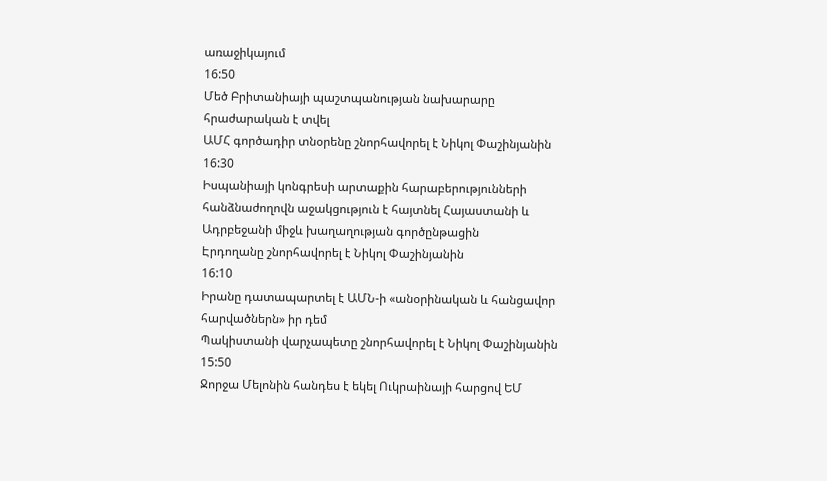առաջիկայում
16:50
Մեծ Բրիտանիայի պաշտպանության նախարարը հրաժարական է տվել
ԱՄՀ գործադիր տնօրենը շնորհավորել է Նիկոլ Փաշինյանին
16:30
Իսպանիայի կոնգրեսի արտաքին հարաբերությունների հանձնաժողովն աջակցություն է հայտնել Հայաստանի և Ադրբեջանի միջև խաղաղության գործընթացին
Էրդողանը շնորհավորել է Նիկոլ Փաշինյանին
16:10
Իրանը դատապարտել է ԱՄՆ-ի «անօրինական և հանցավոր հարվածներն» իր դեմ
Պակիստանի վարչապետը շնորհավորել է Նիկոլ Փաշինյանին
15:50
Ջորջա Մելոնին հանդես է եկել Ուկրաինայի հարցով ԵՄ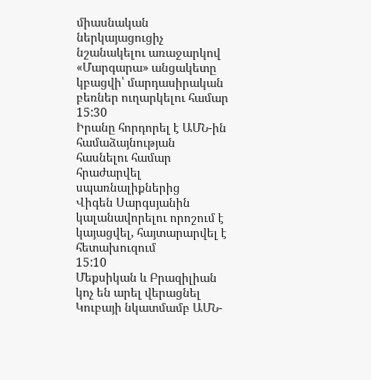միասնական ներկայացուցիչ նշանակելու առաջարկով
«Մարգարա» անցակետը կբացվի՝ մարդասիրական բեռներ ուղարկելու համար
15:30
Իրանը հորդորել է ԱՄՆ-ին համաձայնության հասնելու համար հրաժարվել սպառնալիքներից
Վիգեն Սարգսյանին կալանավորելու որոշում է կայացվել, հայտարարվել է հետախուզում
15:10
Մեքսիկան և Բրազիլիան կոչ են արել վերացնել Կուբայի նկատմամբ ԱՄՆ-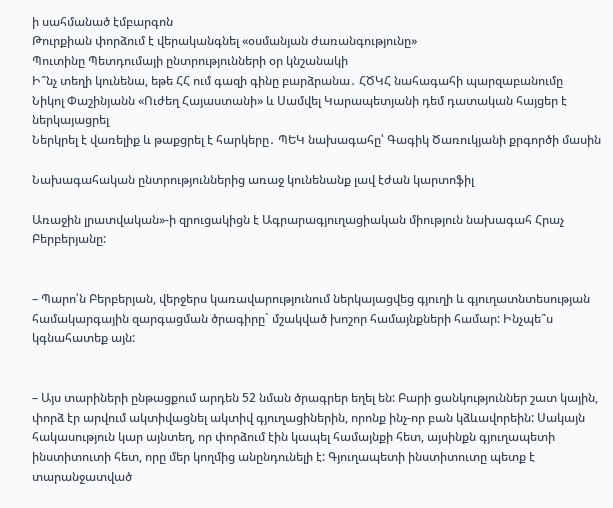ի սահմանած էմբարգոն
Թուրքիան փորձում է վերականգնել «օսմանյան ժառանգությունը»
Պուտինը Պետդումայի ընտրությունների օր կնշանակի
Ի՞նչ տեղի կունենա, եթե ՀՀ ում գազի գինը բարձրանա․ ՀԾԿՀ նահագահի պարզաբանումը
Նիկոլ Փաշինյանն «Ուժեղ Հայաստանի» և Սամվել Կարապետյանի դեմ դատական հայցեր է ներկայացրել
Ներկրել է վառելիք և թաքցրել է հարկերը․ ՊԵԿ նախագահը՝ Գագիկ Ծառուկյանի քրգործի մասին

Նախագահական ընտրություններից առաջ կունենանք լավ էժան կարտոֆիլ

Առաջին լրատվական»-ի զրուցակիցն է Ագրարագյուղացիական միություն նախագահ Հրաչ Բերբերյանը:


– Պարո՛ն Բերբերյան, վերջերս կառավարությունում ներկայացվեց գյուղի և գյուղատնտեսության համակարգային զարգացման ծրագիրը` մշակված խոշոր համայնքների համար: Ինչպե՞ս կգնահատեք այն:


– Այս տարիների ընթացքում արդեն 52 նման ծրագրեր եղել են: Բարի ցանկություններ շատ կային, փորձ էր արվում ակտիվացնել ակտիվ գյուղացիներին, որոնք ինչ-որ բան կձևավորեին: Սակայն հակասություն կար այնտեղ, որ փորձում էին կապել համայնքի հետ, այսինքն գյուղապետի ինստիտուտի հետ, որը մեր կողմից անընդունելի է: Գյուղապետի ինստիտուտը պետք է տարանջատված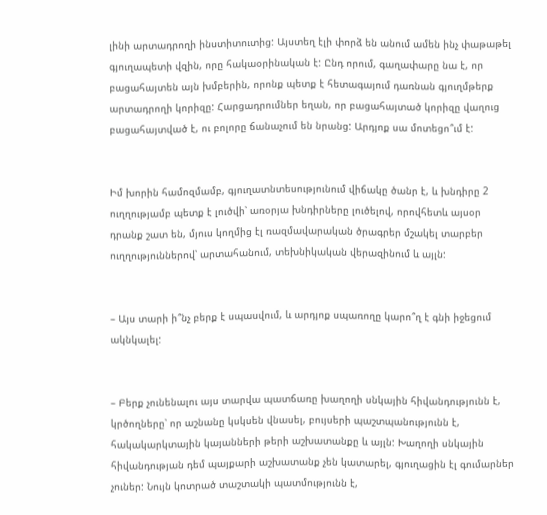լինի արտադրողի ինստիտուտից: Այստեղ էլի փորձ են անում ամեն ինչ փաթաթել  գյուղապետի վզին, որը հակաօրինական է: Ընդ որում, գաղափարը նա է, որ բացահայտեն այն խմբերին, որոնք պետք է հետագայում դառնան գյուղմթերք արտադրողի կորիզը: Հարցադրումներ եղան, որ բացահայտած կորիզը վաղուց բացահայտված է, ու բոլորը ճանաչում են նրանց: Արդյոք սա մոտեցո՞ւմ է:


Իմ խորին համոզմամբ, գյուղատնտեսությունում վիճակը ծանր է, և խնդիրը 2 ուղղությամբ պետք է լուծվի՝ առօրյա խնդիրները լուծելով, որովհետև այսօր դրանք շատ են, մյուս կողմից էլ ռազմավարական ծրագրեր մշակել տարբեր ուղղություններով՝ արտահանում, տեխնիկական վերազինում և այլն:


– Այս տարի ի՞նչ բերք է սպասվում, և արդյոք սպառողը կարո՞ղ է գնի իջեցում ակնկալել:


– Բերք չունենալու այս տարվա պատճառը խաղողի սնկային հիվանդությունն է, կրծողները՝ որ աշնանը կսկսեն վնասել, բույսերի պաշտպանությունն է, հակակարկտային կայանների թերի աշխատանքը և այլն: Խաղողի սնկային հիվանդության դեմ պայքարի աշխատանք չեն կատարել, գյուղացին էլ գումարներ չուներ: Նույն կոտրած տաշտակի պատմությունն է,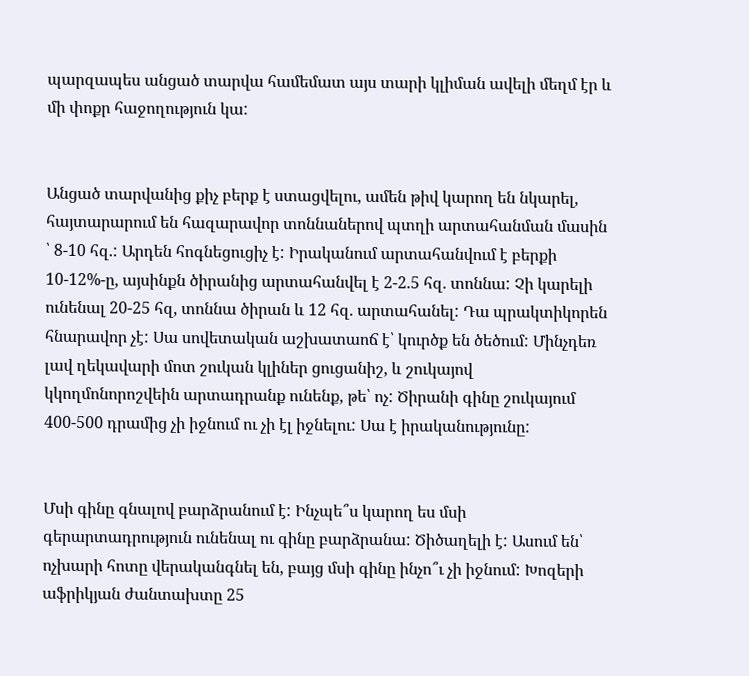պարզապես անցած տարվա համեմատ այս տարի կլիման ավելի մեղմ էր և մի փոքր հաջողություն կա:


Անցած տարվանից քիչ բերք է ստացվելու, ամեն թիվ կարող են նկարել, հայտարարում են հազարավոր տոննաներով պտղի արտահանման մասին ՝ 8-10 հզ.: Արդեն հոգնեցուցիչ է: Իրականում արտահանվում է բերքի 10-12%-ը, այսինքն ծիրանից արտահանվել է 2-2.5 հզ. տոննա: Չի կարելի ունենալ 20-25 հզ, տոննա ծիրան և 12 հզ. արտահանել: Դա պրակտիկորեն հնարավոր չէ: Սա սովետական աշխատաոճ է՝ կուրծք են ծեծում: Մինչդեռ լավ ղեկավարի մոտ շուկան կլիներ ցուցանիշ, և շուկայով կկողմոնորոշվեին արտադրանք ունենք, թե՝ ոչ: Ծիրանի գինը շուկայում 400-500 դրամից չի իջնում ու չի էլ իջնելու: Սա է իրականությունը:


Մսի գինը գնալով բարձրանում է: Ինչպե՞ս կարող ես մսի գերարտադրություն ունենալ ու գինը բարձրանա: Ծիծաղելի է: Ասում են՝ ոչխարի հոտը վերականգնել են, բայց մսի գինը ինչո՞ւ չի իջնում: Խոզերի աֆրիկյան ժանտախտը 25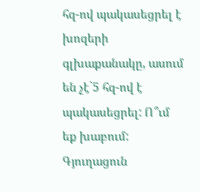հզ-ով պակասեցրել է խոզերի գլխաքանակը, ասում են չէ`5 հզ-ով է պակասեցրել: Ո՞ւմ եք խաբում: Գյուղացուն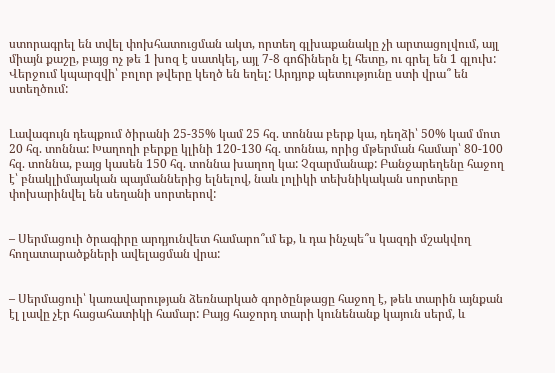ստորագրել են տվել փոխհատուցման ակտ, որտեղ գլխաքանակը չի արտացոլվում, այլ միայն քաշը, բայց ոչ թե 1 խոզ է սատկել, այլ 7-8 գոճիներն էլ հետը, ու գրել են 1 գլուխ: Վերջում կպարզվի՝ բոլոր թվերը կեղծ են եղել: Արդյոք պետությունը ստի վրա՞ են ստեղծում:


Լավագույն դեպքում ծիրանի 25-35% կամ 25 հզ. տոննա բերք կա, դեղձի՝ 50% կամ մոտ 20 հզ. տոննա: Խաղողի բերքը կլինի 120-130 հզ. տոննա, որից մթերման համար՝ 80-100 հզ. տոննա, բայց կասեն 150 հզ. տոննա խաղող կա: Չզարմանաք: Բանջարեղենը հաջող է՝ բնակլիմայական պայմաններից ելնելով, նաև լոլիկի տեխնիկական սորտերը փոխարինվել են սեղանի սորտերով:


– Սերմացուի ծրագիրը արդյունվետ համարո՞ւմ եք, և դա ինչպե՞ս կազդի մշակվող հողատարածքների ավելացման վրա:


– Սերմացուի՝ կառավարության ձեռնարկած գործընթացը հաջող է, թեև տարին այնքան էլ լավը չէր հացահատիկի համար: Բայց հաջորդ տարի կունենանք կայուն սերմ, և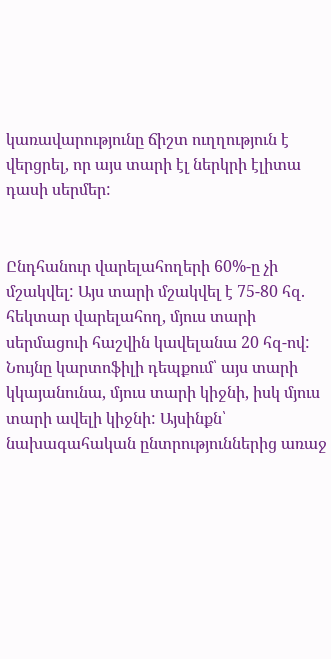կառավարությունը ճիշտ ուղղություն է վերցրել, որ այս տարի էլ ներկրի էլիտա դասի սերմեր:


Ընդհանուր վարելահողերի 60%-ը չի մշակվել: Այս տարի մշակվել է 75-80 հզ. հեկտար վարելահող, մյուս տարի սերմացուի հաշվին կավելանա 20 հզ-ով: Նույնը կարտոֆիլի դեպքում՝ այս տարի կկայանունա, մյուս տարի կիջնի, իսկ մյուս տարի ավելի կիջնի: Այսինքն՝ նախագահական ընտրություններից առաջ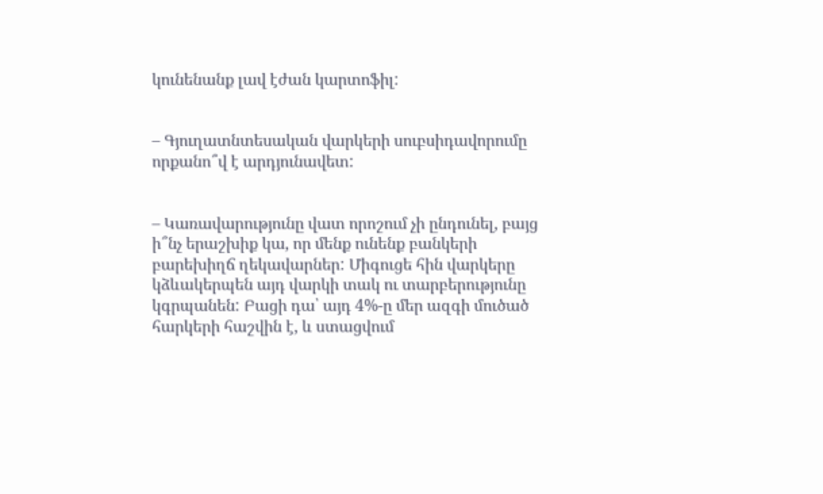կունենանք լավ էժան կարտոֆիլ:


– Գյուղատնտեսական վարկերի սուբսիդավորումը որքանո՞վ է արդյունավետ:


– Կառավարությունը վատ որոշում չի ընդունել, բայց ի՞նչ երաշխիք կա, որ մենք ունենք բանկերի բարեխիղճ ղեկավարներ: Միգուցե հին վարկերը կձևակերպեն այդ վարկի տակ ու տարբերությունը կգրպանեն: Բացի դա՝ այդ 4%-ը մեր ազգի մուծած հարկերի հաշվին է, և ստացվում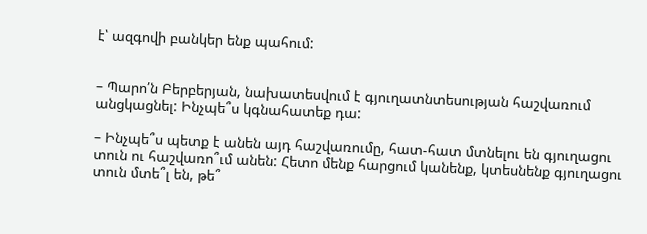է՝ ազգովի բանկեր ենք պահում:


– Պարո՛ն Բերբերյան, նախատեսվում է գյուղատնտեսության հաշվառում անցկացնել: Ինչպե՞ս կգնահատեք դա:

– Ինչպե՞ս պետք է անեն այդ հաշվառումը, հատ-հատ մտնելու են գյուղացու տուն ու հաշվառո՞ւմ անեն: Հետո մենք հարցում կանենք, կտեսնենք գյուղացու տուն մտե՞լ են, թե՞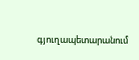գյուղապետարանում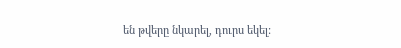են թվերը նկարել, դուրս եկել: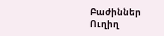Բաժիններ
Ուղիղ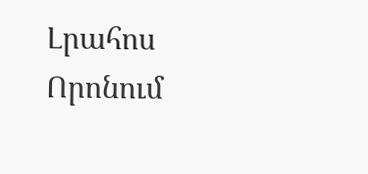Լրահոս
Որոնում